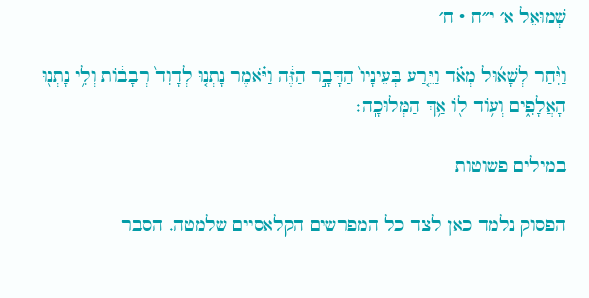שְׁמוּאֵל א׳ י״ח · ח׳

וַיִּ֨חַר לְשָׁא֜וּל מְאֹ֗ד וַיֵּ֤רַע בְּעֵינָיו֙ הַדָּבָ֣ר הַזֶּ֔ה וַיֹּ֗אמֶר נָתְנ֤וּ לְדָוִד֙ רְבָב֔וֹת וְלִ֥י נָתְנ֖וּ הָאֲלָפִ֑ים וְע֥וֹד ל֖וֹ אַ֥ךְ הַמְּלוּכָֽה׃

במילים פשוטות

הפסוק נלמד כאן לצד כל המפרשים הקלאסיים שלמטה. הסבר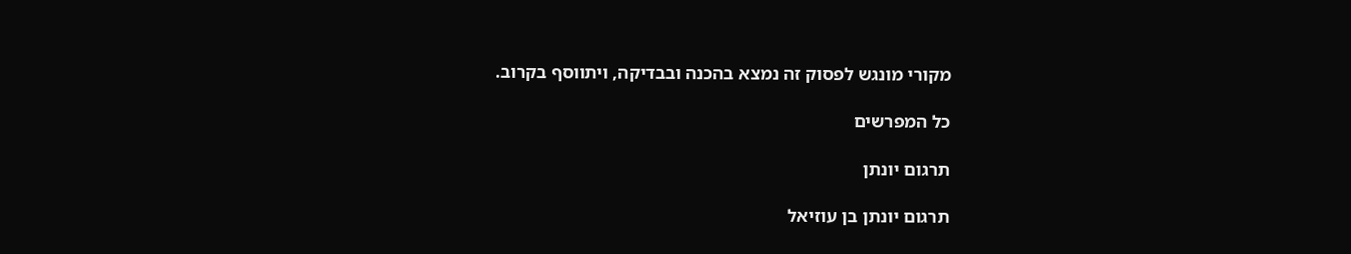מקורי מונגש לפסוק זה נמצא בהכנה ובבדיקה, ויתווסף בקרוב.

כל המפרשים

תרגום יונתן

תרגום יונתן בן עוזיאל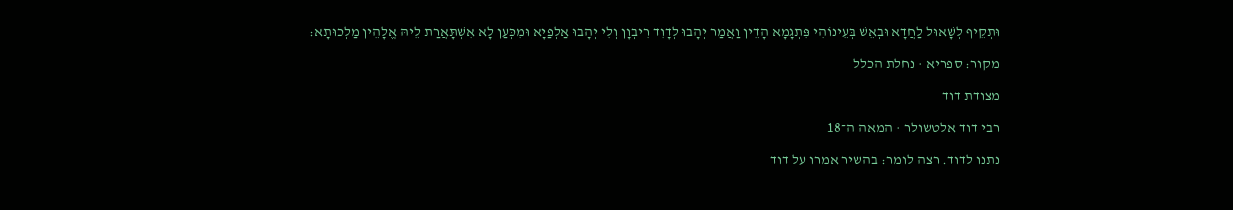וּתְקֵיף לְשָׁאוּל לַחֲדָא וּבְאֵשׁ בְּעֵינוֹהִי פִּתְגָמָא הָדֵין וַאֲמַר יְהָבוּ לְדָוִד רִיבְוָן וְלִי יְהָבוּ אַלְפַיָא וּמִכְּעַן לָא אִשְׁתָּאֲרַת לֵיהּ אֱלָהֵין מַלְכוּתָא:

מקור: ספריא · נחלת הכלל

מצודת דוד

רבי דוד אלטשולר · המאה ה־18

נתנו לדוד. רצה לומר: בהשיר אמרו על דוד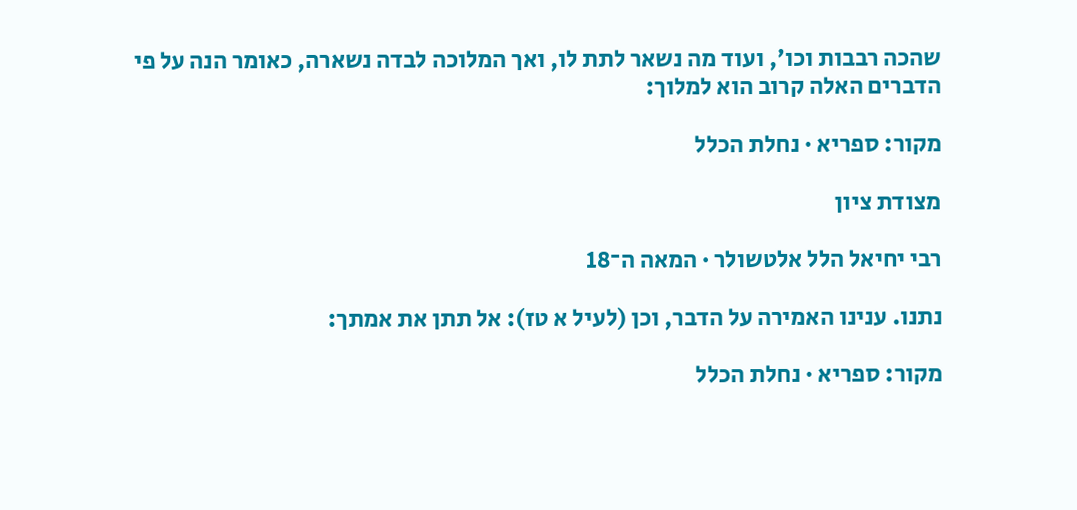שהכה רבבות וכו׳, ועוד מה נשאר לתת לו, ואך המלוכה לבדה נשארה, כאומר הנה על פי הדברים האלה קרוב הוא למלוך:

מקור: ספריא · נחלת הכלל

מצודת ציון

רבי יחיאל הלל אלטשולר · המאה ה־18

נתנו. ענינו האמירה על הדבר, וכן (לעיל א טז): אל תתן את אמתך:

מקור: ספריא · נחלת הכלל